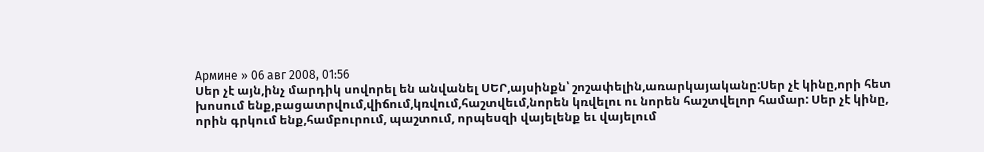Армине » 06 авг 2008, 01:56
Սեր չէ այն,ինչ մարդիկ սովորել են անվանել ՍԵՐ,այսինքն՝ շոշափելին,առարկայականը:Սեր չէ կինը,որի հետ խոսում ենք,բացատրվում,վիճում,կռվում,հաշտվեւմ,նորեն կռվելու ու նորեն հաշտվելոր համար: Սեր չէ կինը, որին գրկում ենք,համբուրում, պաշտում, որպեսզի վայելենք եւ վայելում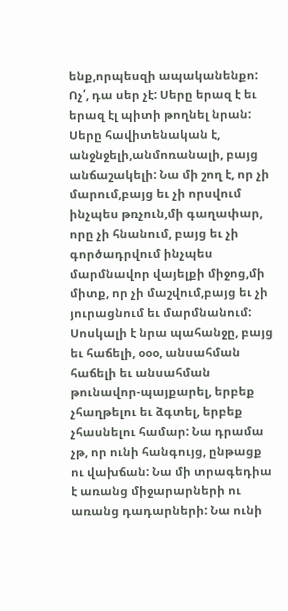ենք,որպեսզի ապականենքո: Ոչ՛, դա սեր չէ: Սերը երազ է եւ երազ էլ պիտի թողնել նրան: Սերը հավիտենական է, անջնջելի,անմոռանալի, բայց անճաշակելի: Նա մի շող է, որ չի մարում,բայց եւ չի որսվում ինչպես թռչուն,մի գաղափար, որը չի հնանում, բայց եւ չի գործադրվում ինչպես մարմնավոր վայելքի միջոց,մի միտք, որ չի մաշվում,բայց եւ չի յուրացնում եւ մարմնանում: Սոսկալի է նրա պահանջը, բայց եւ հաճելի, օօօ, անսահման հաճելի եւ անսահման թունավոր-պայքարել, երբեք չհաղթելու եւ ձգտել, երբեք չհասնելու համար: Նա դրամա չթ, որ ունի հանգույց, ընթացք ու վախճան: Նա մի տրագեդիա է առանց միջարարների ու առանց դադարների: Նա ունի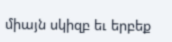միայն սկիզբ եւ երբեք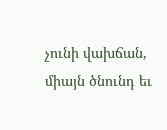չունի վախճան, միայն ծնունդ եւ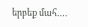երբեք մահ….